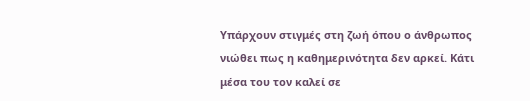Υπάρχουν στιγμές στη ζωή όπου ο άνθρωπος νιώθει πως η καθημερινότητα δεν αρκεί. Κάτι μέσα του τον καλεί σε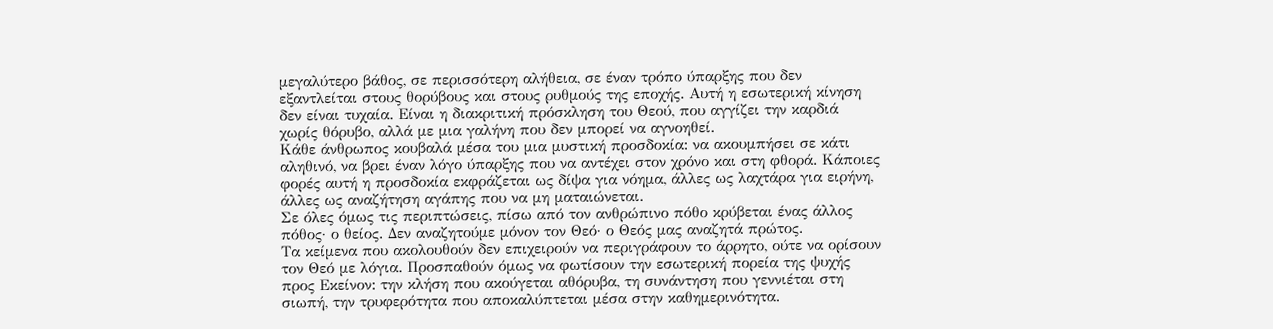μεγαλύτερο βάθος, σε περισσότερη αλήθεια, σε έναν τρόπο ύπαρξης που δεν εξαντλείται στους θορύβους και στους ρυθμούς της εποχής. Αυτή η εσωτερική κίνηση δεν είναι τυχαία. Είναι η διακριτική πρόσκληση του Θεού, που αγγίζει την καρδιά χωρίς θόρυβο, αλλά με μια γαλήνη που δεν μπορεί να αγνοηθεί.
Κάθε άνθρωπος κουβαλά μέσα του μια μυστική προσδοκία: να ακουμπήσει σε κάτι αληθινό, να βρει έναν λόγο ύπαρξης που να αντέχει στον χρόνο και στη φθορά. Κάποιες φορές αυτή η προσδοκία εκφράζεται ως δίψα για νόημα, άλλες ως λαχτάρα για ειρήνη, άλλες ως αναζήτηση αγάπης που να μη ματαιώνεται.
Σε όλες όμως τις περιπτώσεις, πίσω από τον ανθρώπινο πόθο κρύβεται ένας άλλος πόθος· ο θείος. Δεν αναζητούμε μόνον τον Θεό· ο Θεός μας αναζητά πρώτος.
Τα κείμενα που ακολουθούν δεν επιχειρούν να περιγράφουν το άρρητο, ούτε να ορίσουν τον Θεό με λόγια. Προσπαθούν όμως να φωτίσουν την εσωτερική πορεία της ψυχής προς Εκείνον: την κλήση που ακούγεται αθόρυβα, τη συνάντηση που γεννιέται στη σιωπή, την τρυφερότητα που αποκαλύπτεται μέσα στην καθημερινότητα.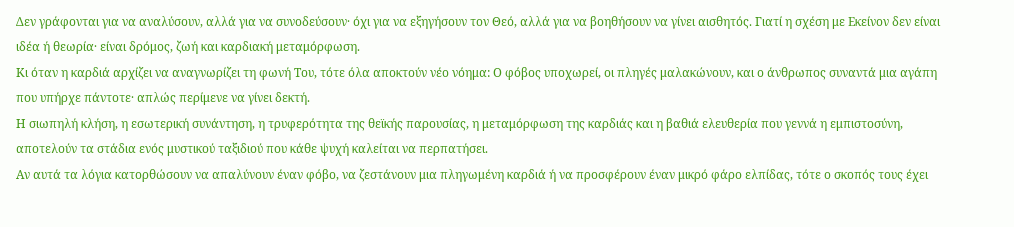Δεν γράφονται για να αναλύσουν, αλλά για να συνοδεύσουν· όχι για να εξηγήσουν τον Θεό, αλλά για να βοηθήσουν να γίνει αισθητός. Γιατί η σχέση με Εκείνον δεν είναι ιδέα ή θεωρία· είναι δρόμος, ζωή και καρδιακή μεταμόρφωση.
Κι όταν η καρδιά αρχίζει να αναγνωρίζει τη φωνή Του, τότε όλα αποκτούν νέο νόημα: Ο φόβος υποχωρεί, οι πληγές μαλακώνουν, και ο άνθρωπος συναντά μια αγάπη που υπήρχε πάντοτε· απλώς περίμενε να γίνει δεκτή.
Η σιωπηλή κλήση, η εσωτερική συνάντηση, η τρυφερότητα της θεϊκής παρουσίας, η μεταμόρφωση της καρδιάς και η βαθιά ελευθερία που γεννά η εμπιστοσύνη, αποτελούν τα στάδια ενός μυστικού ταξιδιού που κάθε ψυχή καλείται να περπατήσει.
Αν αυτά τα λόγια κατορθώσουν να απαλύνουν έναν φόβο, να ζεστάνουν μια πληγωμένη καρδιά ή να προσφέρουν έναν μικρό φάρο ελπίδας, τότε ο σκοπός τους έχει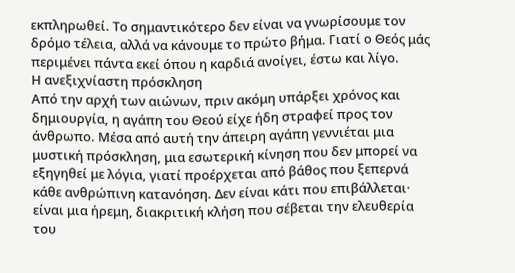εκπληρωθεί. Το σημαντικότερο δεν είναι να γνωρίσουμε τον δρόμο τέλεια, αλλά να κάνουμε το πρώτο βήμα. Γιατί ο Θεός μάς περιμένει πάντα εκεί όπου η καρδιά ανοίγει, έστω και λίγο.
Η ανεξιχνίαστη πρόσκληση
Από την αρχή των αιώνων, πριν ακόμη υπάρξει χρόνος και δημιουργία, η αγάπη του Θεού είχε ήδη στραφεί προς τον άνθρωπο. Μέσα από αυτή την άπειρη αγάπη γεννιέται μια μυστική πρόσκληση, μια εσωτερική κίνηση που δεν μπορεί να εξηγηθεί με λόγια, γιατί προέρχεται από βάθος που ξεπερνά κάθε ανθρώπινη κατανόηση. Δεν είναι κάτι που επιβάλλεται· είναι μια ήρεμη, διακριτική κλήση που σέβεται την ελευθερία του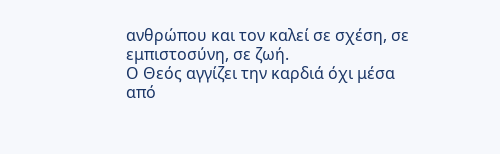ανθρώπου και τον καλεί σε σχέση, σε εμπιστοσύνη, σε ζωή.
Ο Θεός αγγίζει την καρδιά όχι μέσα από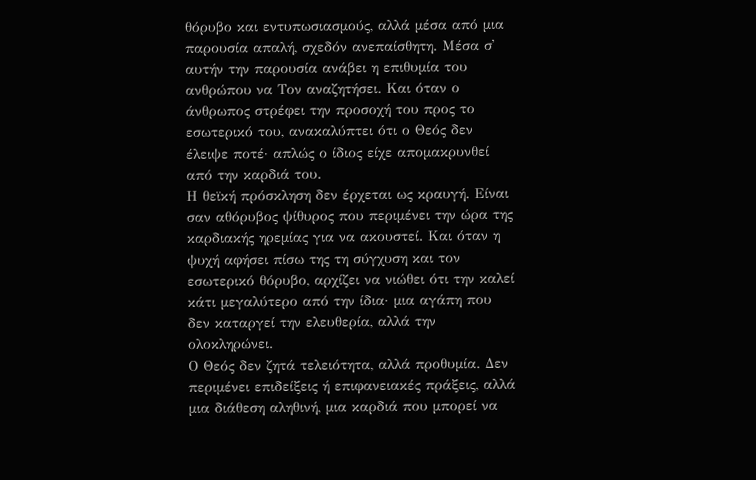θόρυβο και εντυπωσιασμούς, αλλά μέσα από μια παρουσία απαλή, σχεδόν ανεπαίσθητη. Μέσα σ᾽ αυτήν την παρουσία ανάβει η επιθυμία του ανθρώπου να Τον αναζητήσει. Και όταν ο άνθρωπος στρέφει την προσοχή του προς το εσωτερικό του, ανακαλύπτει ότι ο Θεός δεν έλειψε ποτέ· απλώς ο ίδιος είχε απομακρυνθεί από την καρδιά του.
Η θεϊκή πρόσκληση δεν έρχεται ως κραυγή. Είναι σαν αθόρυβος ψίθυρος που περιμένει την ώρα της καρδιακής ηρεμίας για να ακουστεί. Και όταν η ψυχή αφήσει πίσω της τη σύγχυση και τον εσωτερικό θόρυβο, αρχίζει να νιώθει ότι την καλεί κάτι μεγαλύτερο από την ίδια· μια αγάπη που δεν καταργεί την ελευθερία, αλλά την ολοκληρώνει.
Ο Θεός δεν ζητά τελειότητα, αλλά προθυμία. Δεν περιμένει επιδείξεις ή επιφανειακές πράξεις, αλλά μια διάθεση αληθινή, μια καρδιά που μπορεί να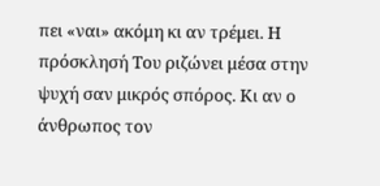πει «ναι» ακόμη κι αν τρέμει. Η πρόσκλησή Του ριζώνει μέσα στην ψυχή σαν μικρός σπόρος. Κι αν ο άνθρωπος τον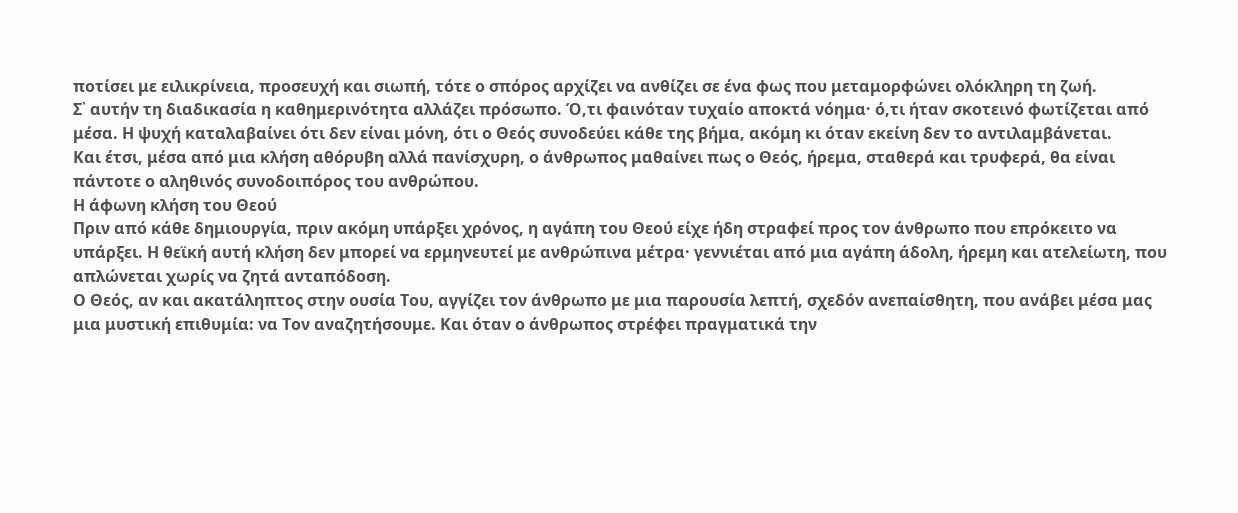ποτίσει με ειλικρίνεια, προσευχή και σιωπή, τότε ο σπόρος αρχίζει να ανθίζει σε ένα φως που μεταμορφώνει ολόκληρη τη ζωή.
Σ᾽ αυτήν τη διαδικασία η καθημερινότητα αλλάζει πρόσωπο. Ό,τι φαινόταν τυχαίο αποκτά νόημα· ό,τι ήταν σκοτεινό φωτίζεται από μέσα. Η ψυχή καταλαβαίνει ότι δεν είναι μόνη, ότι ο Θεός συνοδεύει κάθε της βήμα, ακόμη κι όταν εκείνη δεν το αντιλαμβάνεται.
Και έτσι, μέσα από μια κλήση αθόρυβη αλλά πανίσχυρη, ο άνθρωπος μαθαίνει πως ο Θεός, ήρεμα, σταθερά και τρυφερά, θα είναι πάντοτε ο αληθινός συνοδοιπόρος του ανθρώπου.
Η άφωνη κλήση του Θεού
Πριν από κάθε δημιουργία, πριν ακόμη υπάρξει χρόνος, η αγάπη του Θεού είχε ήδη στραφεί προς τον άνθρωπο που επρόκειτο να υπάρξει. Η θεϊκή αυτή κλήση δεν μπορεί να ερμηνευτεί με ανθρώπινα μέτρα· γεννιέται από μια αγάπη άδολη, ήρεμη και ατελείωτη, που απλώνεται χωρίς να ζητά ανταπόδοση.
Ο Θεός, αν και ακατάληπτος στην ουσία Του, αγγίζει τον άνθρωπο με μια παρουσία λεπτή, σχεδόν ανεπαίσθητη, που ανάβει μέσα μας μια μυστική επιθυμία: να Τον αναζητήσουμε. Και όταν ο άνθρωπος στρέφει πραγματικά την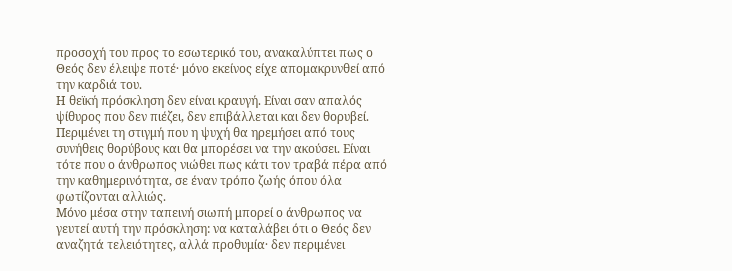προσοχή του προς το εσωτερικό του, ανακαλύπτει πως ο Θεός δεν έλειψε ποτέ· μόνο εκείνος είχε απομακρυνθεί από την καρδιά του.
Η θεϊκή πρόσκληση δεν είναι κραυγή. Είναι σαν απαλός ψίθυρος που δεν πιέζει, δεν επιβάλλεται και δεν θορυβεί. Περιμένει τη στιγμή που η ψυχή θα ηρεμήσει από τους συνήθεις θορύβους και θα μπορέσει να την ακούσει. Είναι τότε που ο άνθρωπος νιώθει πως κάτι τον τραβά πέρα από την καθημερινότητα, σε έναν τρόπο ζωής όπου όλα φωτίζονται αλλιώς.
Μόνο μέσα στην ταπεινή σιωπή μπορεί ο άνθρωπος να γευτεί αυτή την πρόσκληση: να καταλάβει ότι ο Θεός δεν αναζητά τελειότητες, αλλά προθυμία· δεν περιμένει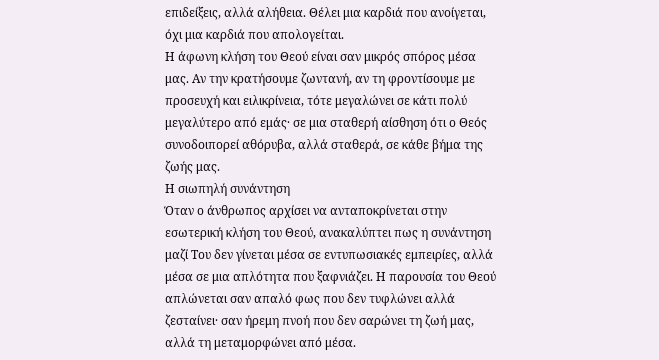επιδείξεις, αλλά αλήθεια. Θέλει μια καρδιά που ανοίγεται, όχι μια καρδιά που απολογείται.
Η άφωνη κλήση του Θεού είναι σαν μικρός σπόρος μέσα μας. Αν την κρατήσουμε ζωντανή, αν τη φροντίσουμε με προσευχή και ειλικρίνεια, τότε μεγαλώνει σε κάτι πολύ μεγαλύτερο από εμάς· σε μια σταθερή αίσθηση ότι ο Θεός συνοδοιπορεί αθόρυβα, αλλά σταθερά, σε κάθε βήμα της ζωής μας.
Η σιωπηλή συνάντηση
Όταν ο άνθρωπος αρχίσει να ανταποκρίνεται στην εσωτερική κλήση του Θεού, ανακαλύπτει πως η συνάντηση μαζί Του δεν γίνεται μέσα σε εντυπωσιακές εμπειρίες, αλλά μέσα σε μια απλότητα που ξαφνιάζει. Η παρουσία του Θεού απλώνεται σαν απαλό φως που δεν τυφλώνει αλλά ζεσταίνει· σαν ήρεμη πνοή που δεν σαρώνει τη ζωή μας, αλλά τη μεταμορφώνει από μέσα.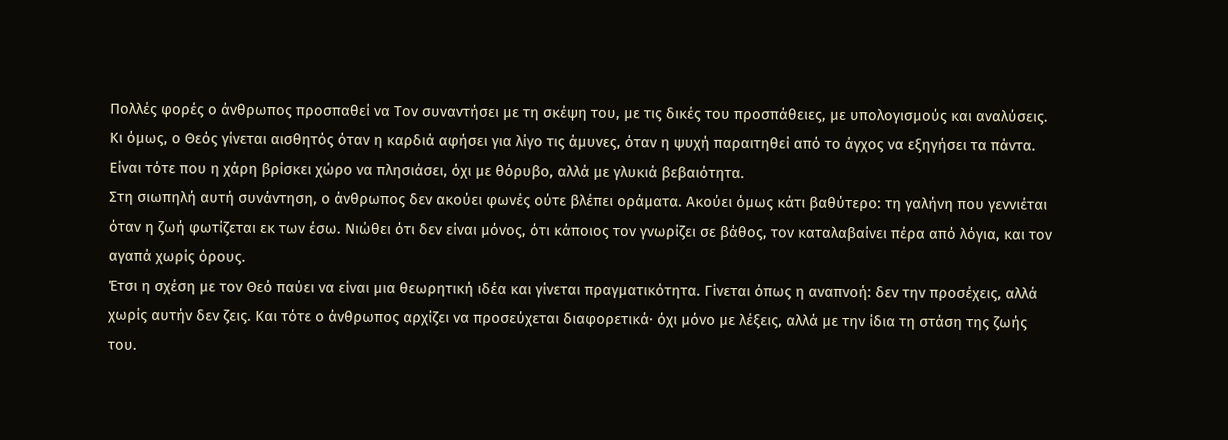Πολλές φορές ο άνθρωπος προσπαθεί να Τον συναντήσει με τη σκέψη του, με τις δικές του προσπάθειες, με υπολογισμούς και αναλύσεις. Κι όμως, ο Θεός γίνεται αισθητός όταν η καρδιά αφήσει για λίγο τις άμυνες, όταν η ψυχή παραιτηθεί από το άγχος να εξηγήσει τα πάντα. Είναι τότε που η χάρη βρίσκει χώρο να πλησιάσει, όχι με θόρυβο, αλλά με γλυκιά βεβαιότητα.
Στη σιωπηλή αυτή συνάντηση, ο άνθρωπος δεν ακούει φωνές ούτε βλέπει οράματα. Ακούει όμως κάτι βαθύτερο: τη γαλήνη που γεννιέται όταν η ζωή φωτίζεται εκ των έσω. Νιώθει ότι δεν είναι μόνος, ότι κάποιος τον γνωρίζει σε βάθος, τον καταλαβαίνει πέρα από λόγια, και τον αγαπά χωρίς όρους.
Έτσι η σχέση με τον Θεό παύει να είναι μια θεωρητική ιδέα και γίνεται πραγματικότητα. Γίνεται όπως η αναπνοή: δεν την προσέχεις, αλλά χωρίς αυτήν δεν ζεις. Και τότε ο άνθρωπος αρχίζει να προσεύχεται διαφορετικά· όχι μόνο με λέξεις, αλλά με την ίδια τη στάση της ζωής του.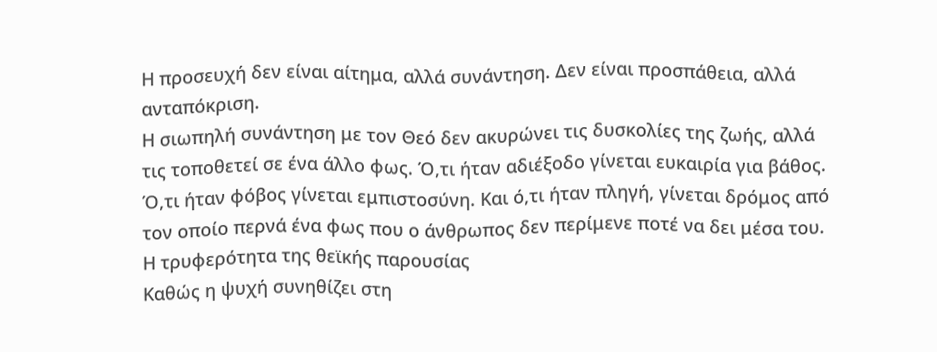Η προσευχή δεν είναι αίτημα, αλλά συνάντηση. Δεν είναι προσπάθεια, αλλά ανταπόκριση.
Η σιωπηλή συνάντηση με τον Θεό δεν ακυρώνει τις δυσκολίες της ζωής, αλλά τις τοποθετεί σε ένα άλλο φως. Ό,τι ήταν αδιέξοδο γίνεται ευκαιρία για βάθος. Ό,τι ήταν φόβος γίνεται εμπιστοσύνη. Και ό,τι ήταν πληγή, γίνεται δρόμος από τον οποίο περνά ένα φως που ο άνθρωπος δεν περίμενε ποτέ να δει μέσα του.
Η τρυφερότητα της θεϊκής παρουσίας
Καθώς η ψυχή συνηθίζει στη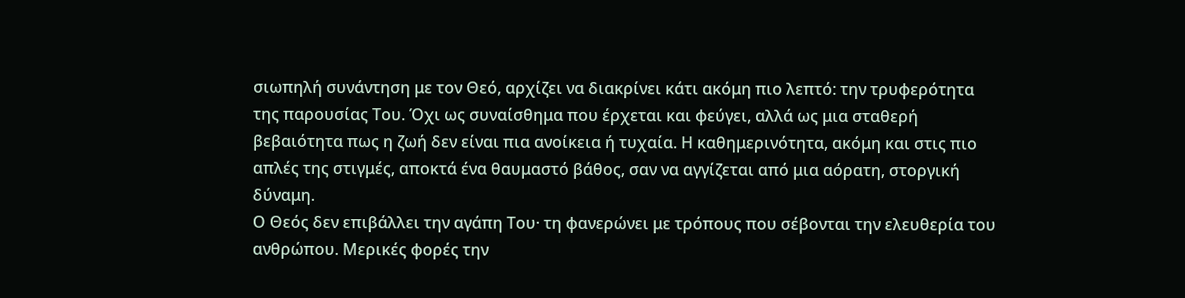σιωπηλή συνάντηση με τον Θεό, αρχίζει να διακρίνει κάτι ακόμη πιο λεπτό: την τρυφερότητα της παρουσίας Του. Όχι ως συναίσθημα που έρχεται και φεύγει, αλλά ως μια σταθερή βεβαιότητα πως η ζωή δεν είναι πια ανοίκεια ή τυχαία. Η καθημερινότητα, ακόμη και στις πιο απλές της στιγμές, αποκτά ένα θαυμαστό βάθος, σαν να αγγίζεται από μια αόρατη, στοργική δύναμη.
Ο Θεός δεν επιβάλλει την αγάπη Του· τη φανερώνει με τρόπους που σέβονται την ελευθερία του ανθρώπου. Μερικές φορές την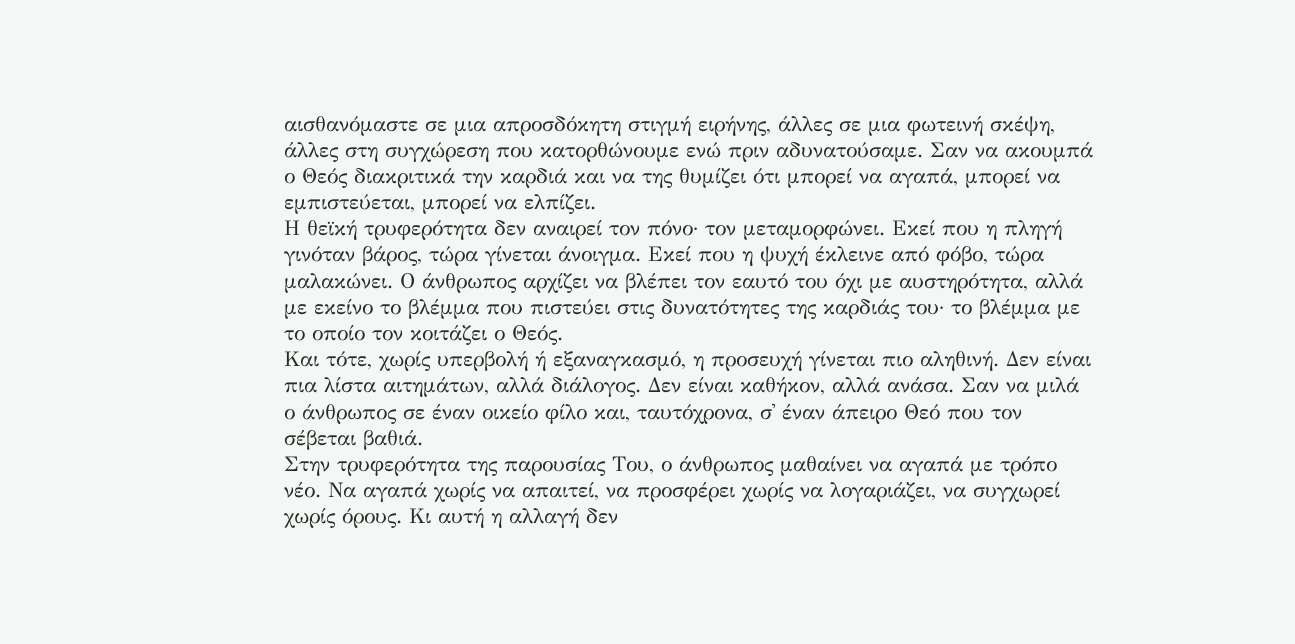αισθανόμαστε σε μια απροσδόκητη στιγμή ειρήνης, άλλες σε μια φωτεινή σκέψη, άλλες στη συγχώρεση που κατορθώνουμε ενώ πριν αδυνατούσαμε. Σαν να ακουμπά ο Θεός διακριτικά την καρδιά και να της θυμίζει ότι μπορεί να αγαπά, μπορεί να εμπιστεύεται, μπορεί να ελπίζει.
Η θεϊκή τρυφερότητα δεν αναιρεί τον πόνο· τον μεταμορφώνει. Εκεί που η πληγή γινόταν βάρος, τώρα γίνεται άνοιγμα. Εκεί που η ψυχή έκλεινε από φόβο, τώρα μαλακώνει. Ο άνθρωπος αρχίζει να βλέπει τον εαυτό του όχι με αυστηρότητα, αλλά με εκείνο το βλέμμα που πιστεύει στις δυνατότητες της καρδιάς του· το βλέμμα με το οποίο τον κοιτάζει ο Θεός.
Και τότε, χωρίς υπερβολή ή εξαναγκασμό, η προσευχή γίνεται πιο αληθινή. Δεν είναι πια λίστα αιτημάτων, αλλά διάλογος. Δεν είναι καθήκον, αλλά ανάσα. Σαν να μιλά ο άνθρωπος σε έναν οικείο φίλο και, ταυτόχρονα, σ᾽ έναν άπειρο Θεό που τον σέβεται βαθιά.
Στην τρυφερότητα της παρουσίας Του, ο άνθρωπος μαθαίνει να αγαπά με τρόπο νέο. Να αγαπά χωρίς να απαιτεί, να προσφέρει χωρίς να λογαριάζει, να συγχωρεί χωρίς όρους. Κι αυτή η αλλαγή δεν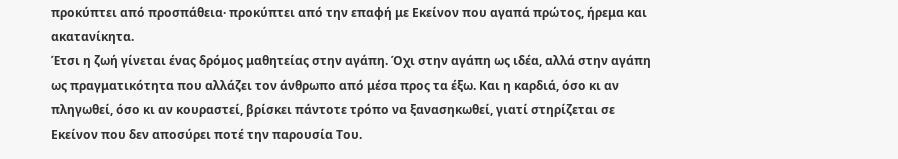προκύπτει από προσπάθεια· προκύπτει από την επαφή με Εκείνον που αγαπά πρώτος, ήρεμα και ακατανίκητα.
Έτσι η ζωή γίνεται ένας δρόμος μαθητείας στην αγάπη. Όχι στην αγάπη ως ιδέα, αλλά στην αγάπη ως πραγματικότητα που αλλάζει τον άνθρωπο από μέσα προς τα έξω. Και η καρδιά, όσο κι αν πληγωθεί, όσο κι αν κουραστεί, βρίσκει πάντοτε τρόπο να ξανασηκωθεί, γιατί στηρίζεται σε Εκείνον που δεν αποσύρει ποτέ την παρουσία Του.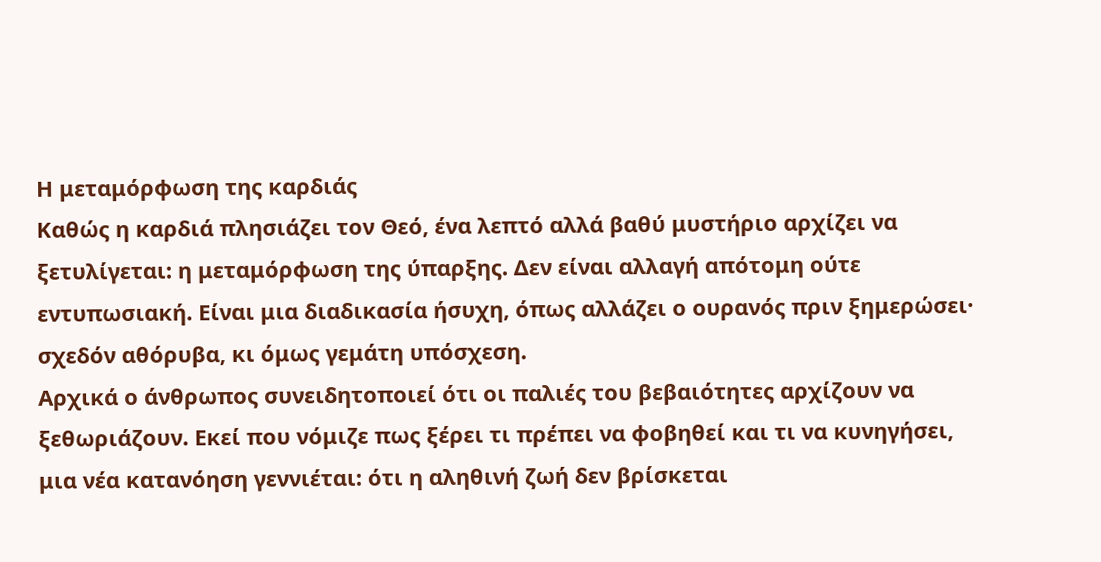Η μεταμόρφωση της καρδιάς
Καθώς η καρδιά πλησιάζει τον Θεό, ένα λεπτό αλλά βαθύ μυστήριο αρχίζει να ξετυλίγεται: η μεταμόρφωση της ύπαρξης. Δεν είναι αλλαγή απότομη ούτε εντυπωσιακή. Είναι μια διαδικασία ήσυχη, όπως αλλάζει ο ουρανός πριν ξημερώσει· σχεδόν αθόρυβα, κι όμως γεμάτη υπόσχεση.
Αρχικά ο άνθρωπος συνειδητοποιεί ότι οι παλιές του βεβαιότητες αρχίζουν να ξεθωριάζουν. Εκεί που νόμιζε πως ξέρει τι πρέπει να φοβηθεί και τι να κυνηγήσει, μια νέα κατανόηση γεννιέται: ότι η αληθινή ζωή δεν βρίσκεται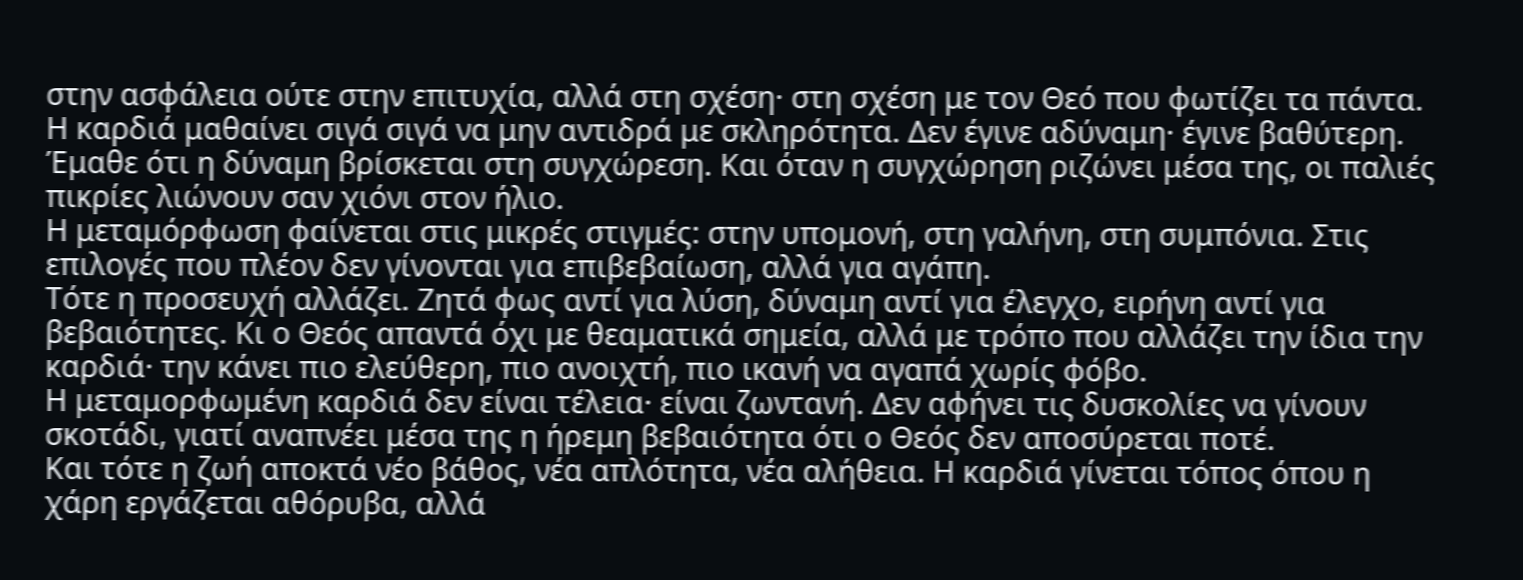στην ασφάλεια ούτε στην επιτυχία, αλλά στη σχέση· στη σχέση με τον Θεό που φωτίζει τα πάντα.
Η καρδιά μαθαίνει σιγά σιγά να μην αντιδρά με σκληρότητα. Δεν έγινε αδύναμη· έγινε βαθύτερη. Έμαθε ότι η δύναμη βρίσκεται στη συγχώρεση. Και όταν η συγχώρηση ριζώνει μέσα της, οι παλιές πικρίες λιώνουν σαν χιόνι στον ήλιο.
Η μεταμόρφωση φαίνεται στις μικρές στιγμές: στην υπομονή, στη γαλήνη, στη συμπόνια. Στις επιλογές που πλέον δεν γίνονται για επιβεβαίωση, αλλά για αγάπη.
Τότε η προσευχή αλλάζει. Ζητά φως αντί για λύση, δύναμη αντί για έλεγχο, ειρήνη αντί για βεβαιότητες. Κι ο Θεός απαντά όχι με θεαματικά σημεία, αλλά με τρόπο που αλλάζει την ίδια την καρδιά· την κάνει πιο ελεύθερη, πιο ανοιχτή, πιο ικανή να αγαπά χωρίς φόβο.
Η μεταμορφωμένη καρδιά δεν είναι τέλεια· είναι ζωντανή. Δεν αφήνει τις δυσκολίες να γίνουν σκοτάδι, γιατί αναπνέει μέσα της η ήρεμη βεβαιότητα ότι ο Θεός δεν αποσύρεται ποτέ.
Και τότε η ζωή αποκτά νέο βάθος, νέα απλότητα, νέα αλήθεια. Η καρδιά γίνεται τόπος όπου η χάρη εργάζεται αθόρυβα, αλλά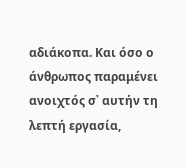αδιάκοπα. Και όσο ο άνθρωπος παραμένει ανοιχτός σ᾽ αυτήν τη λεπτή εργασία,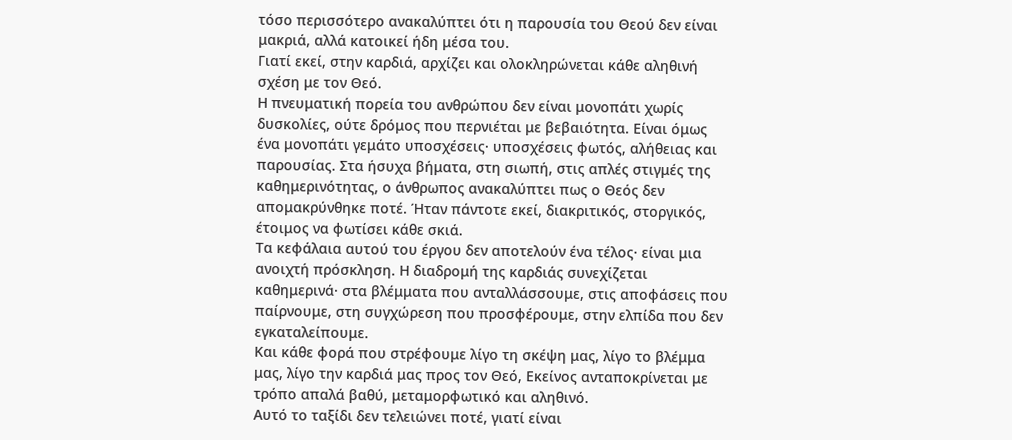τόσο περισσότερο ανακαλύπτει ότι η παρουσία του Θεού δεν είναι μακριά, αλλά κατοικεί ήδη μέσα του.
Γιατί εκεί, στην καρδιά, αρχίζει και ολοκληρώνεται κάθε αληθινή σχέση με τον Θεό.
Η πνευματική πορεία του ανθρώπου δεν είναι μονοπάτι χωρίς δυσκολίες, ούτε δρόμος που περνιέται με βεβαιότητα. Είναι όμως ένα μονοπάτι γεμάτο υποσχέσεις· υποσχέσεις φωτός, αλήθειας και παρουσίας. Στα ήσυχα βήματα, στη σιωπή, στις απλές στιγμές της καθημερινότητας, ο άνθρωπος ανακαλύπτει πως ο Θεός δεν απομακρύνθηκε ποτέ. Ήταν πάντοτε εκεί, διακριτικός, στοργικός, έτοιμος να φωτίσει κάθε σκιά.
Τα κεφάλαια αυτού του έργου δεν αποτελούν ένα τέλος· είναι μια ανοιχτή πρόσκληση. Η διαδρομή της καρδιάς συνεχίζεται καθημερινά· στα βλέμματα που ανταλλάσσουμε, στις αποφάσεις που παίρνουμε, στη συγχώρεση που προσφέρουμε, στην ελπίδα που δεν εγκαταλείπουμε.
Και κάθε φορά που στρέφουμε λίγο τη σκέψη μας, λίγο το βλέμμα μας, λίγο την καρδιά μας προς τον Θεό, Εκείνος ανταποκρίνεται με τρόπο απαλά βαθύ, μεταμορφωτικό και αληθινό.
Αυτό το ταξίδι δεν τελειώνει ποτέ, γιατί είναι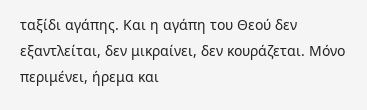ταξίδι αγάπης. Και η αγάπη του Θεού δεν εξαντλείται, δεν μικραίνει, δεν κουράζεται. Μόνο περιμένει, ήρεμα και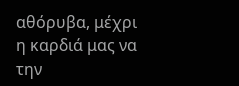αθόρυβα, μέχρι η καρδιά μας να την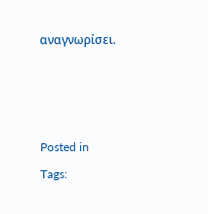αναγνωρίσει.



Posted in
Tags: